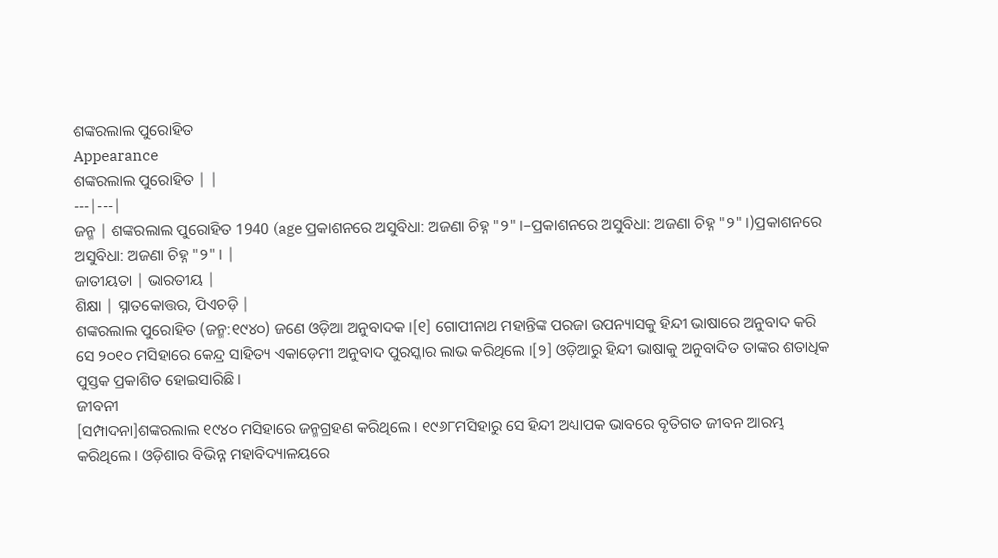ଶଙ୍କରଲାଲ ପୁରୋହିତ
Appearance
ଶଙ୍କରଲାଲ ପୁରୋହିତ | |
---|---|
ଜନ୍ମ | ଶଙ୍କରଲାଲ ପୁରୋହିତ 1940 (age ପ୍ରକାଶନରେ ଅସୁବିଧା: ଅଜଣା ଚିହ୍ନ "୨" ।–ପ୍ରକାଶନରେ ଅସୁବିଧା: ଅଜଣା ଚିହ୍ନ "୨" ।)ପ୍ରକାଶନରେ ଅସୁବିଧା: ଅଜଣା ଚିହ୍ନ "୨" । |
ଜାତୀୟତା | ଭାରତୀୟ |
ଶିକ୍ଷା | ସ୍ନାତକୋତ୍ତର, ପିଏଚଡ଼ି |
ଶଙ୍କରଲାଲ ପୁରୋହିତ (ଜନ୍ମ:୧୯୪୦) ଜଣେ ଓଡ଼ିଆ ଅନୁବାଦକ ।[୧] ଗୋପୀନାଥ ମହାନ୍ତିଙ୍କ ପରଜା ଉପନ୍ୟାସକୁ ହିନ୍ଦୀ ଭାଷାରେ ଅନୁବାଦ କରି ସେ ୨୦୧୦ ମସିହାରେ କେନ୍ଦ୍ର ସାହିତ୍ୟ ଏକାଡ଼େମୀ ଅନୁବାଦ ପୁରସ୍କାର ଲାଭ କରିଥିଲେ ।[୨] ଓଡ଼ିଆରୁ ହିନ୍ଦୀ ଭାଷାକୁ ଅନୁବାଦିତ ତାଙ୍କର ଶତାଧିକ ପୁସ୍ତକ ପ୍ରକାଶିତ ହୋଇସାରିଛି ।
ଜୀବନୀ
[ସମ୍ପାଦନା]ଶଙ୍କରଲାଲ ୧୯୪୦ ମସିହାରେ ଜନ୍ମଗ୍ରହଣ କରିଥିଲେ । ୧୯୬୮ମସିହାରୁ ସେ ହିନ୍ଦୀ ଅଧ୍ୟାପକ ଭାବରେ ବୃତିଗତ ଜୀବନ ଆରମ୍ଭ କରିଥିଲେ । ଓଡ଼ିଶାର ବିଭିନ୍ନ ମହାବିଦ୍ୟାଳୟରେ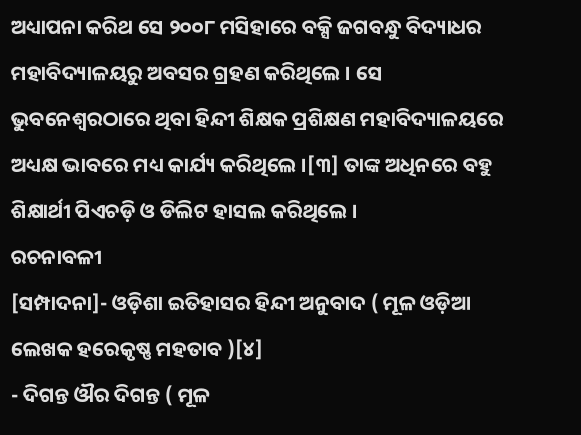ଅଧ୍ୟାପନା କରିଥ ସେ ୨୦୦୮ ମସିହାରେ ବକ୍ସି ଜଗବନ୍ଧୁ ବିଦ୍ୟାଧର ମହାବିଦ୍ୟାଳୟରୁ ଅବସର ଗ୍ରହଣ କରିଥିଲେ । ସେ ଭୁବନେଶ୍ୱରଠାରେ ଥିବା ହିନ୍ଦୀ ଶିକ୍ଷକ ପ୍ରଶିକ୍ଷଣ ମହାବିଦ୍ୟାଳୟରେ ଅଧ୍ୟକ୍ଷ ଭାବରେ ମଧ୍ୟ କାର୍ଯ୍ୟ କରିଥିଲେ ।[୩] ତାଙ୍କ ଅଧିନରେ ବହୁ ଶିକ୍ଷାର୍ଥୀ ପିଏଚଡ଼ି ଓ ଡିଲିଟ ହାସଲ କରିଥିଲେ ।
ରଚନାବଳୀ
[ସମ୍ପାଦନା]- ଓଡ଼ିଶା ଇତିହାସର ହିନ୍ଦୀ ଅନୁବାଦ ( ମୂଳ ଓଡ଼ିଆ ଲେଖକ ହରେକୃଷ୍ଣ ମହତାବ )[୪]
- ଦିଗନ୍ତ ଔର ଦିଗନ୍ତ ( ମୂଳ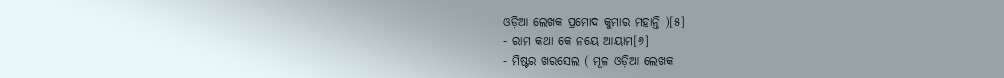ଓଡ଼ିଆ ଲେଖକ ପ୍ରମୋଦ କୁମାର ମହାନ୍ତି )[୫]
- ରାମ କଥା କେ ନୟେ ଆୟାମ[୬]
- ମିଷ୍ଟର ଖରସେଲ ( ମୂଳ ଓଡ଼ିଆ ଲେଖକ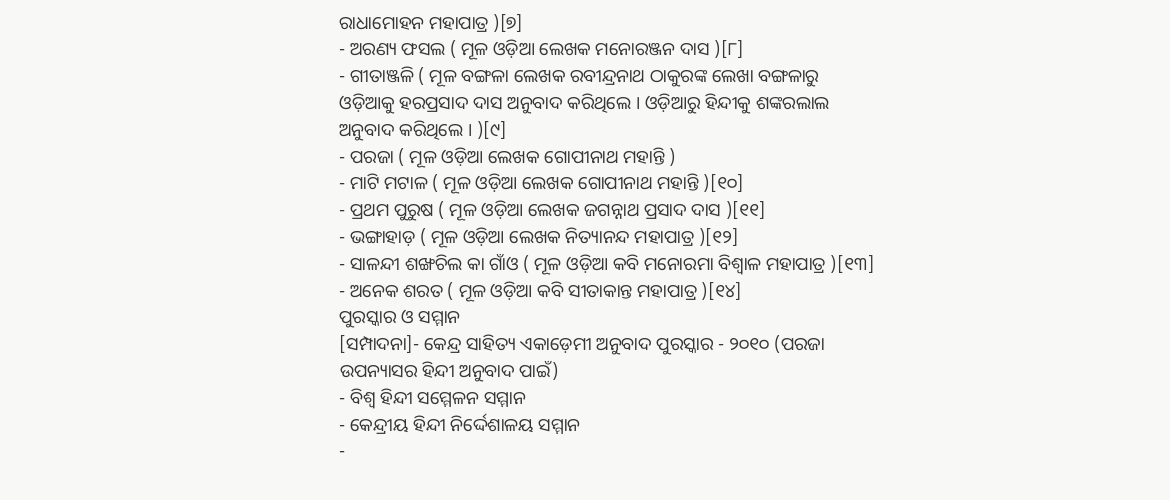ରାଧାମୋହନ ମହାପାତ୍ର )[୭]
- ଅରଣ୍ୟ ଫସଲ ( ମୂଳ ଓଡ଼ିଆ ଲେଖକ ମନୋରଞ୍ଜନ ଦାସ )[୮]
- ଗୀତାଞ୍ଜଳି ( ମୂଳ ବଙ୍ଗଳା ଲେଖକ ରବୀନ୍ଦ୍ରନାଥ ଠାକୁରଙ୍କ ଲେଖା ବଙ୍ଗଳାରୁ ଓଡ଼ିଆକୁ ହରପ୍ରସାଦ ଦାସ ଅନୁବାଦ କରିଥିଲେ । ଓଡ଼ିଆରୁ ହିନ୍ଦୀକୁ ଶଙ୍କରଲାଲ ଅନୁବାଦ କରିଥିଲେ । )[୯]
- ପରଜା ( ମୂଳ ଓଡ଼ିଆ ଲେଖକ ଗୋପୀନାଥ ମହାନ୍ତି )
- ମାଟି ମଟାଳ ( ମୂଳ ଓଡ଼ିଆ ଲେଖକ ଗୋପୀନାଥ ମହାନ୍ତି )[୧୦]
- ପ୍ରଥମ ପୁରୁଷ ( ମୂଳ ଓଡ଼ିଆ ଲେଖକ ଜଗନ୍ନାଥ ପ୍ରସାଦ ଦାସ )[୧୧]
- ଭଙ୍ଗାହାଡ଼ ( ମୂଳ ଓଡ଼ିଆ ଲେଖକ ନିତ୍ୟାନନ୍ଦ ମହାପାତ୍ର )[୧୨]
- ସାଳନ୍ଦୀ ଶଙ୍ଖଚିଲ କା ଗାଁଓ ( ମୂଳ ଓଡ଼ିଆ କବି ମନୋରମା ବିଶ୍ୱାଳ ମହାପାତ୍ର )[୧୩]
- ଅନେକ ଶରତ ( ମୂଳ ଓଡ଼ିଆ କବି ସୀତାକାନ୍ତ ମହାପାତ୍ର )[୧୪]
ପୁରସ୍କାର ଓ ସମ୍ମାନ
[ସମ୍ପାଦନା]- କେନ୍ଦ୍ର ସାହିତ୍ୟ ଏକାଡ଼େମୀ ଅନୁବାଦ ପୁରସ୍କାର - ୨୦୧୦ (ପରଜା ଉପନ୍ୟାସର ହିନ୍ଦୀ ଅନୁବାଦ ପାଇଁ)
- ବିଶ୍ୱ ହିନ୍ଦୀ ସମ୍ମେଳନ ସମ୍ମାନ
- କେନ୍ଦ୍ରୀୟ ହିନ୍ଦୀ ନିର୍ଦ୍ଦେଶାଳୟ ସମ୍ମାନ
-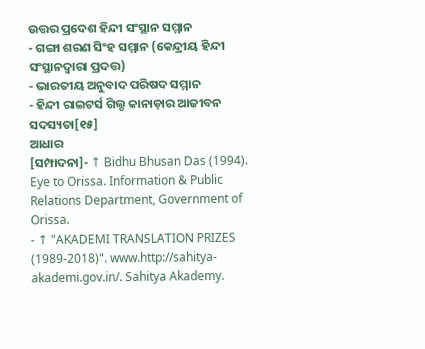ଉତ୍ତର ପ୍ରଦେଶ ହିନ୍ଦୀ ସଂସ୍ଥାନ ସମ୍ମାନ
- ଗଙ୍ଗା ଶରଣ ସିଂହ ସମ୍ମାନ (କେନ୍ଦ୍ରୀୟ ହିନ୍ଦୀ ସଂସ୍ଥାନଦ୍ୱାରା ପ୍ରଦତ୍ତ)
- ଭାରତୀୟ ଅନୁବାଦ ପରିଷଦ ସମ୍ମାନ
- ହିନ୍ଦୀ ରାଇଟର୍ସ ଗିଲ୍ଡ କାନାଡ଼ାର ଆଜୀବନ ସଦସ୍ୟତା[୧୫]
ଆଧାର
[ସମ୍ପାଦନା]- ↑ Bidhu Bhusan Das (1994). Eye to Orissa. Information & Public Relations Department, Government of Orissa.
- ↑ "AKADEMI TRANSLATION PRIZES (1989-2018)". www.http://sahitya-akademi.gov.in/. Sahitya Akademy.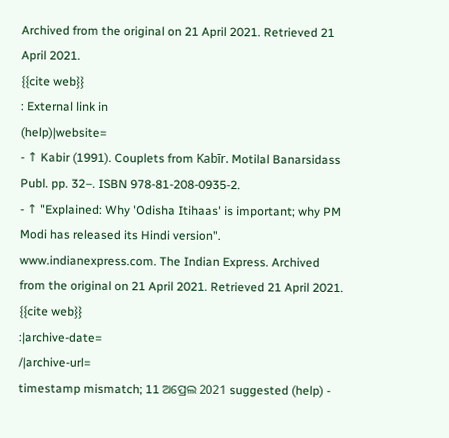Archived from the original on 21 April 2021. Retrieved 21 April 2021.
{{cite web}}
: External link in
(help)|website=
- ↑ Kabir (1991). Couplets from Kabīr. Motilal Banarsidass Publ. pp. 32–. ISBN 978-81-208-0935-2.
- ↑ "Explained: Why 'Odisha Itihaas' is important; why PM Modi has released its Hindi version". www.indianexpress.com. The Indian Express. Archived from the original on 21 April 2021. Retrieved 21 April 2021.
{{cite web}}
:|archive-date=
/|archive-url=
timestamp mismatch; 11 ଅପ୍ରେଲ 2021 suggested (help) -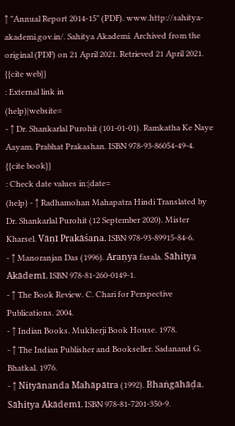↑ "Annual Report 2014-15" (PDF). www.http://sahitya-akademi.gov.in/. Sahitya Akademi. Archived from the original (PDF) on 21 April 2021. Retrieved 21 April 2021.
{{cite web}}
: External link in
(help)|website=
- ↑ Dr. Shankarlal Purohit (101-01-01). Ramkatha Ke Naye Aayam. Prabhat Prakashan. ISBN 978-93-86054-49-4.
{{cite book}}
: Check date values in:|date=
(help) - ↑ Radhamohan Mahapatra Hindi Translated by Dr. Shankarlal Purohit (12 September 2020). Mister Kharsel. Vāṇī Prakāśana. ISBN 978-93-89915-84-6.
- ↑ Manoranjan Das (1996). Araṇya fasala. Sāhitya Akādemī. ISBN 978-81-260-0149-1.
- ↑ The Book Review. C. Chari for Perspective Publications. 2004.
- ↑ Indian Books. Mukherji Book House. 1978.
- ↑ The Indian Publisher and Bookseller. Sadanand G. Bhatkal. 1976.
- ↑ Nityānanda Mahāpātra (1992). Bhaṅgāhāḍa. Sāhitya Akādemī. ISBN 978-81-7201-350-9.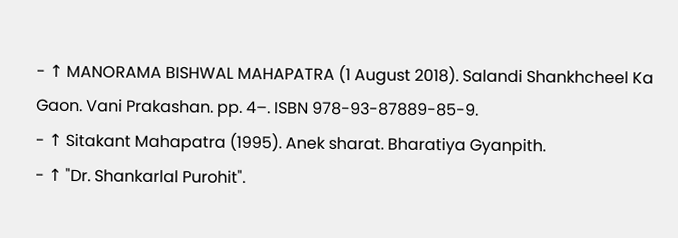- ↑ MANORAMA BISHWAL MAHAPATRA (1 August 2018). Salandi Shankhcheel Ka Gaon. Vani Prakashan. pp. 4–. ISBN 978-93-87889-85-9.
- ↑ Sitakant Mahapatra (1995). Anek sharat. Bharatiya Gyanpith.
- ↑ "Dr. Shankarlal Purohit".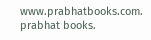www.prabhatbooks.com. prabhat books.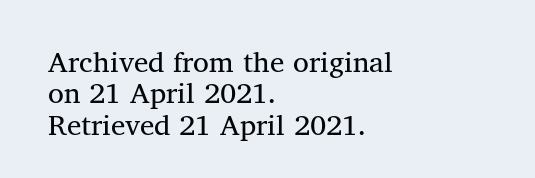Archived from the original on 21 April 2021. Retrieved 21 April 2021.